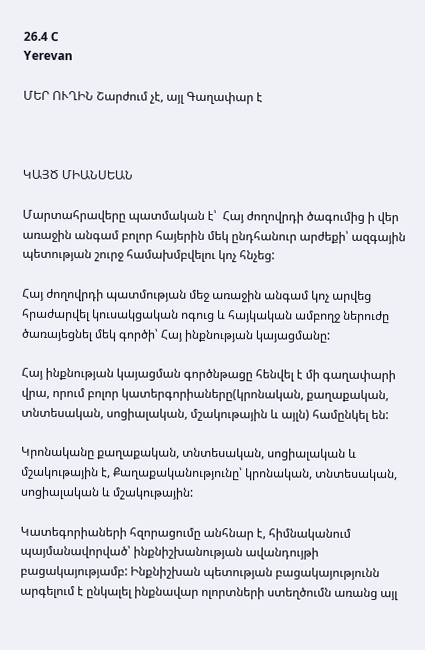26.4 C
Yerevan

ՄԵՐ ՈՒՂԻՆ Շարժում չէ, այլ Գաղափար է



ԿԱՅԾ ՄԻԱՆՍԵԱՆ

Մարտահրավերը պատմական է՝  Հայ ժողովրդի ծագումից ի վեր առաջին անգամ բոլոր հայերին մեկ ընդհանուր արժեքի՝ ազգային պետության շուրջ համախմբվելու կոչ հնչեց:

Հայ ժողովրդի պատմության մեջ առաջին անգամ կոչ արվեց հրաժարվել կուսակցական ոգուց և հայկական ամբողջ ներուժը ծառայեցնել մեկ գործի՝ Հայ ինքնության կայացմանը:

Հայ ինքնության կայացման գործնթացը հենվել է մի գաղափարի վրա, որում բոլոր կատերգորիաները(կրոնական, քաղաքական, տնտեսական, սոցիալական, մշակութային և այլն) համընկել են:

Կրոնականը քաղաքական, տնտեսական, սոցիալական և մշակութային է, Քաղաքականությունը՝ կրոնական, տնտեսական, սոցիալական և մշակութային:

Կատեգորիաների հզորացումը անհնար է, հիմնականում պայմանավորված՝ ինքնիշխանության ավանդույթի բացակայությամբ: Ինքնիշխան պետության բացակայությունն արգելում է ընկալել ինքնավար ոլորտների ստեղծումն առանց այլ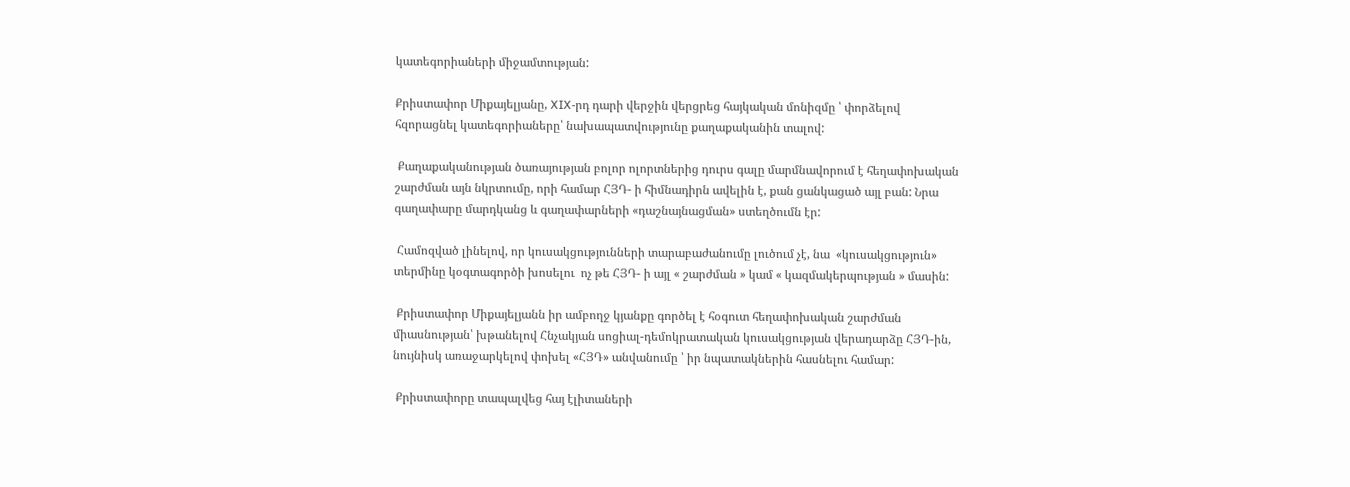կատեգորիաների միջամտության:

Քրիստափոր Միքայելյանը, XIX-րդ դարի վերջին վերցրեց հայկական մոնիզմը ՝ փորձելով  հզորացնել կատեգորիաները՝ նախապատվությունը քաղաքականին տալով:

 Քաղաքականության ծառայության բոլոր ոլորտներից դուրս գալը մարմնավորում է հեղափոխական շարժման այն նկրտումը, որի համար ՀՅԴ- ի հիմնադիրն ավելին է, քան ցանկացած այլ բան: Նրա գաղափարը մարդկանց և գաղափարների «դաշնայնացման» ստեղծումն էր:

 Համոզված լինելով, որ կուսակցությունների տարաբաժանումը լուծում չէ, նա  «կուսակցություն» տերմինը կօգտագործի խոսելու  ոչ թե ՀՅԴ- ի այլ « շարժման » կամ « կազմակերպության » մասին:

 Քրիստափոր Միքայելյանն իր ամբողջ կյանքը գործել է հօգուտ հեղափոխական շարժման միասնության՝ խթանելով Հնչակյան սոցիալ-դեմոկրատական կուսակցության վերադարձը ՀՅԴ-ին, նույնիսկ առաջարկելով փոխել «ՀՅԴ» անվանումը ՝ իր նպատակներին հասնելու համար:

 Քրիստափորը տապալվեց հայ էլիտաների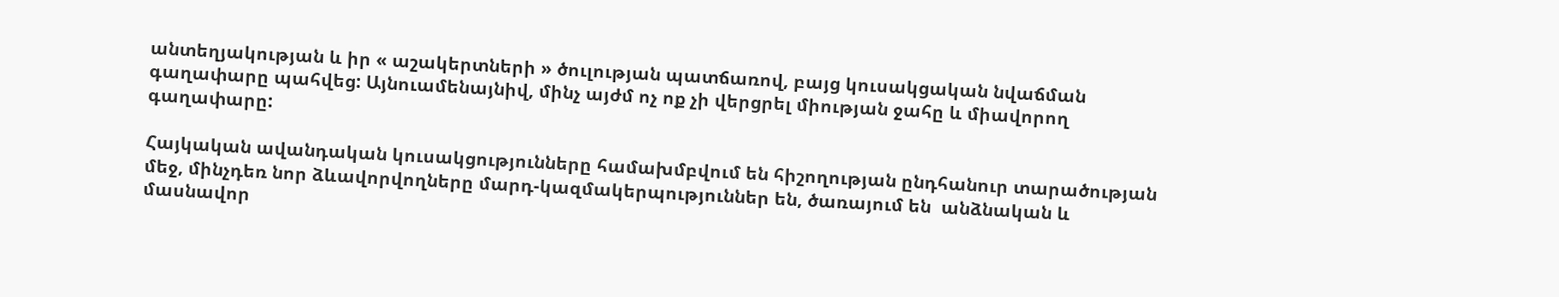անտեղյակության և իր « աշակերտների » ծուլության պատճառով, բայց կուսակցական նվաճման գաղափարը պահվեց: Այնուամենայնիվ, մինչ այժմ ոչ ոք չի վերցրել միության ջահը և միավորող գաղափարը:

Հայկական ավանդական կուսակցությունները համախմբվում են հիշողության ընդհանուր տարածության մեջ, մինչդեռ նոր ձևավորվողները մարդ-կազմակերպություններ են, ծառայում են  անձնական և մասնավոր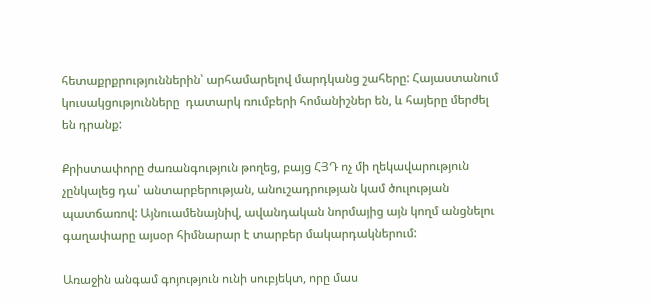հետաքրքրություններին՝ արհամարելով մարդկանց շահերը: Հայաստանում կուսակցությունները  դատարկ ռումբերի հոմանիշներ են, և հայերը մերժել են դրանք:

Քրիստափորը ժառանգություն թողեց, բայց ՀՅԴ ոչ մի ղեկավարություն չընկալեց դա՝ անտարբերության, անուշադրության կամ ծուլության պատճառով: Այնուամենայնիվ, ավանդական նորմայից այն կողմ անցնելու գաղափարը այսօր հիմնարար է տարբեր մակարդակներում:

Առաջին անգամ գոյություն ունի սուբյեկտ, որը մաս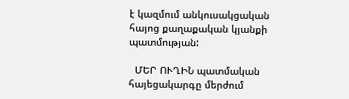է կազմում անկուսակցական հայոց քաղաքական կյանքի պատմության:

  ՄԵՐ ՈՒՂԻՆ պատմական հայեցակարգը մերժում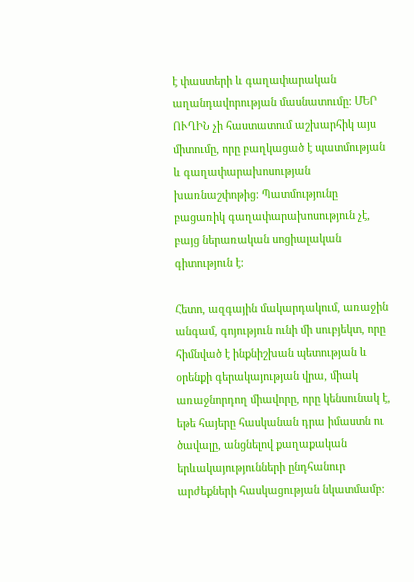է փաստերի և գաղափարական աղանդավորության մասնատումը: ՄԵՐ ՈՒՂԻՆ չի հաստատում աշխարհիկ այս միտումը, որը բաղկացած է պատմության և գաղափարախոսության խառնաշփոթից: Պատմությունը բացառիկ գաղափարախոսություն չէ, բայց ներառական սոցիալական գիտություն է:

Հետո, ազգային մակարդակում, առաջին անգամ, գոյություն ունի մի սուբյեկտ, որը հիմնված է ինքնիշխան պետության և օրենքի գերակայության վրա, միակ առաջնորդող միավորը, որը կենսունակ է, եթե հայերը հասկանան դրա իմաստն ու ծավալը, անցնելով քաղաքական երևակայությունների ընդհանուր արժեքների հասկացության նկատմամբ: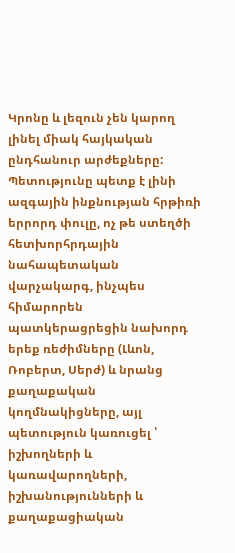Կրոնը և լեզուն չեն կարող լինել միակ հայկական ընդհանուր արժեքները: Պետությունը պետք է լինի ազգային ինքնության հրթիռի երրորդ փուլը, ոչ թե ստեղծի հետխորհրդային նահապետական վարչակարգ, ինչպես հիմարորեն պատկերացրեցին նախորդ երեք ռեժիմները (Լևոն, Ռոբերտ, Սերժ) և նրանց քաղաքական կողմնակիցները, այլ պետություն կառուցել ՝ իշխողների և կառավարողների, իշխանությունների և քաղաքացիական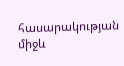հասարակության միջև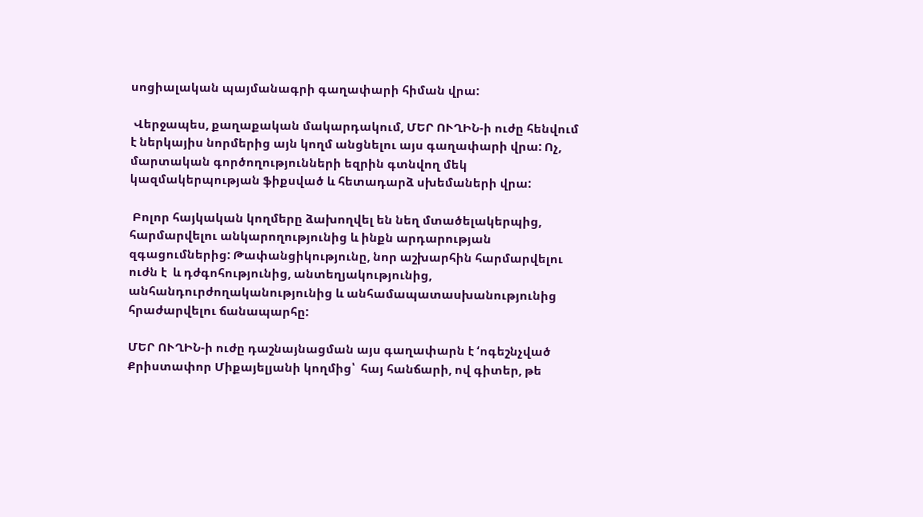սոցիալական պայմանագրի գաղափարի հիման վրա:

 Վերջապես, քաղաքական մակարդակում, ՄԵՐ ՈՒՂԻՆ‑ի ուժը հենվում է ներկայիս նորմերից այն կողմ անցնելու այս գաղափարի վրա: Ոչ, մարտական գործողությունների եզրին գտնվող մեկ կազմակերպության ֆիքսված և հետադարձ սխեմաների վրա:

 Բոլոր հայկական կողմերը ձախողվել են նեղ մտածելակերպից, հարմարվելու անկարողությունից և ինքն արդարության զգացումներից: Թափանցիկությունը, նոր աշխարհին հարմարվելու ուժն է  և դժգոհությունից, անտեղյակությունից, անհանդուրժողականությունից և անհամապատասխանությունից հրաժարվելու ճանապարհը:

ՄԵՐ ՈՒՂԻՆ‑ի ուժը դաշնայնացման այս գաղափարն է ‘ոգեշնչված Քրիստափոր Միքայելյանի կողմից՝  հայ հանճարի, ով գիտեր, թե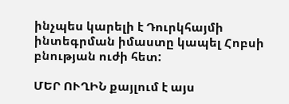ինչպես կարելի է Դուրկհայմի ինտեգրման իմաստը կապել Հոբսի բնության ուժի հետ:

ՄԵՐ ՈՒՂԻՆ քայլում է այս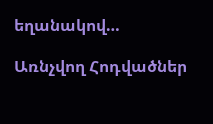եղանակով…

Առնչվող Հոդվածներ